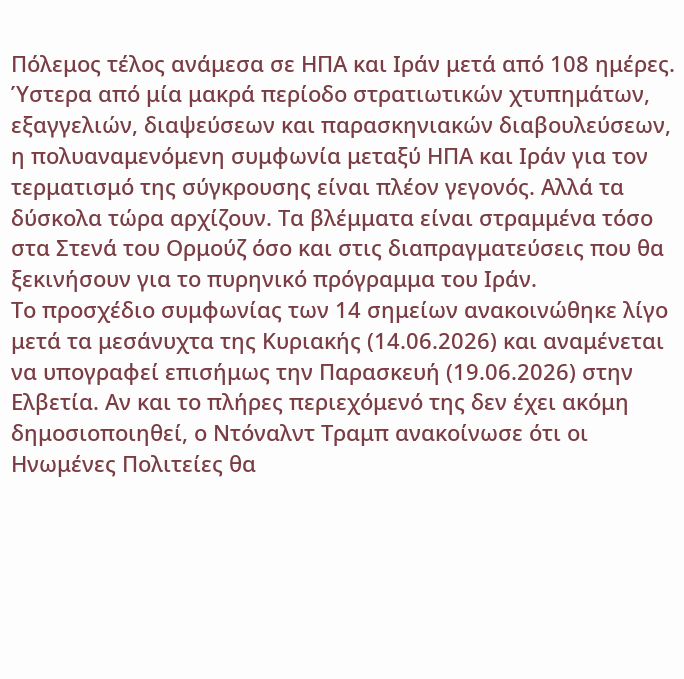Πόλεμος τέλος ανάμεσα σε ΗΠΑ και Ιράν μετά από 108 ημέρες. Ύστερα από μία μακρά περίοδο στρατιωτικών χτυπημάτων, εξαγγελιών, διαψεύσεων και παρασκηνιακών διαβουλεύσεων, η πολυαναμενόμενη συμφωνία μεταξύ ΗΠΑ και Ιράν για τον τερματισμό της σύγκρουσης είναι πλέον γεγονός. Αλλά τα δύσκολα τώρα αρχίζουν. Τα βλέμματα είναι στραμμένα τόσο στα Στενά του Ορμούζ όσο και στις διαπραγματεύσεις που θα ξεκινήσουν για το πυρηνικό πρόγραμμα του Ιράν.
Το προσχέδιο συμφωνίας των 14 σημείων ανακοινώθηκε λίγο μετά τα μεσάνυχτα της Κυριακής (14.06.2026) και αναμένεται να υπογραφεί επισήμως την Παρασκευή (19.06.2026) στην Ελβετία. Αν και το πλήρες περιεχόμενό της δεν έχει ακόμη δημοσιοποιηθεί, ο Ντόναλντ Τραμπ ανακοίνωσε ότι οι Ηνωμένες Πολιτείες θα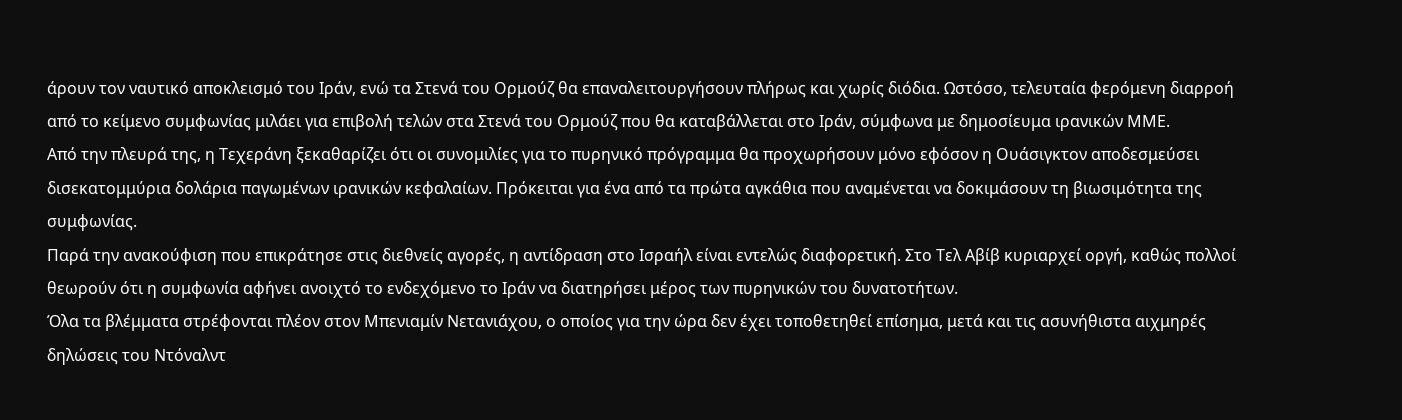άρουν τον ναυτικό αποκλεισμό του Ιράν, ενώ τα Στενά του Ορμούζ θα επαναλειτουργήσουν πλήρως και χωρίς διόδια. Ωστόσο, τελευταία φερόμενη διαρροή από το κείμενο συμφωνίας μιλάει για επιβολή τελών στα Στενά του Ορμούζ που θα καταβάλλεται στο Ιράν, σύμφωνα με δημοσίευμα ιρανικών ΜΜΕ.
Από την πλευρά της, η Τεχεράνη ξεκαθαρίζει ότι οι συνομιλίες για το πυρηνικό πρόγραμμα θα προχωρήσουν μόνο εφόσον η Ουάσιγκτον αποδεσμεύσει δισεκατομμύρια δολάρια παγωμένων ιρανικών κεφαλαίων. Πρόκειται για ένα από τα πρώτα αγκάθια που αναμένεται να δοκιμάσουν τη βιωσιμότητα της συμφωνίας.
Παρά την ανακούφιση που επικράτησε στις διεθνείς αγορές, η αντίδραση στο Ισραήλ είναι εντελώς διαφορετική. Στο Τελ Αβίβ κυριαρχεί οργή, καθώς πολλοί θεωρούν ότι η συμφωνία αφήνει ανοιχτό το ενδεχόμενο το Ιράν να διατηρήσει μέρος των πυρηνικών του δυνατοτήτων.
Όλα τα βλέμματα στρέφονται πλέον στον Μπενιαμίν Νετανιάχου, ο οποίος για την ώρα δεν έχει τοποθετηθεί επίσημα, μετά και τις ασυνήθιστα αιχμηρές δηλώσεις του Ντόναλντ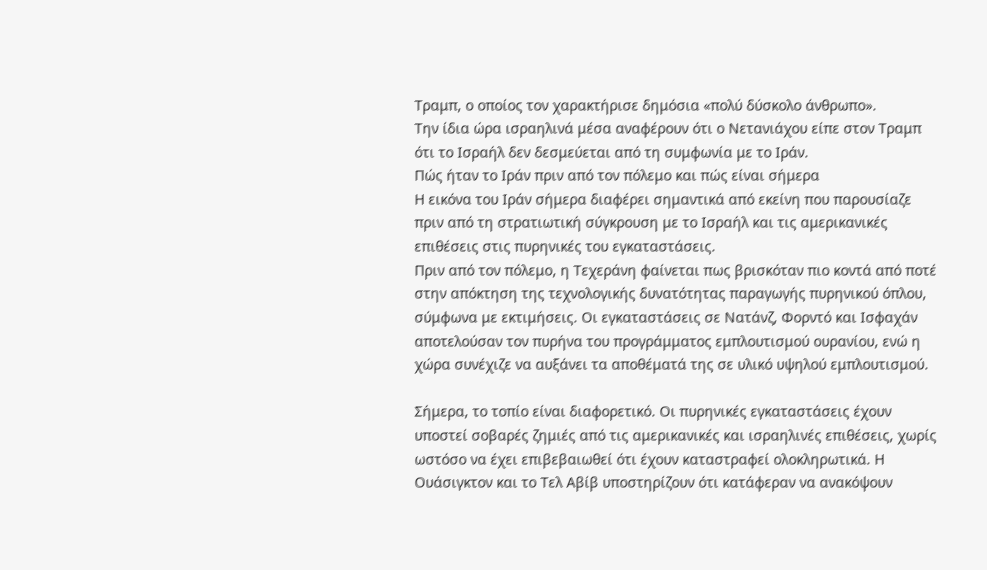Τραμπ, ο οποίος τον χαρακτήρισε δημόσια «πολύ δύσκολο άνθρωπο».
Την ίδια ώρα ισραηλινά μέσα αναφέρουν ότι ο Νετανιάχου είπε στον Τραμπ ότι το Ισραήλ δεν δεσμεύεται από τη συμφωνία με το Ιράν.
Πώς ήταν το Ιράν πριν από τον πόλεμο και πώς είναι σήμερα
Η εικόνα του Ιράν σήμερα διαφέρει σημαντικά από εκείνη που παρουσίαζε πριν από τη στρατιωτική σύγκρουση με το Ισραήλ και τις αμερικανικές επιθέσεις στις πυρηνικές του εγκαταστάσεις.
Πριν από τον πόλεμο, η Τεχεράνη φαίνεται πως βρισκόταν πιο κοντά από ποτέ στην απόκτηση της τεχνολογικής δυνατότητας παραγωγής πυρηνικού όπλου, σύμφωνα με εκτιμήσεις. Οι εγκαταστάσεις σε Νατάνζ, Φορντό και Ισφαχάν αποτελούσαν τον πυρήνα του προγράμματος εμπλουτισμού ουρανίου, ενώ η χώρα συνέχιζε να αυξάνει τα αποθέματά της σε υλικό υψηλού εμπλουτισμού.

Σήμερα, το τοπίο είναι διαφορετικό. Οι πυρηνικές εγκαταστάσεις έχουν υποστεί σοβαρές ζημιές από τις αμερικανικές και ισραηλινές επιθέσεις, χωρίς ωστόσο να έχει επιβεβαιωθεί ότι έχουν καταστραφεί ολοκληρωτικά. Η Ουάσιγκτον και το Τελ Αβίβ υποστηρίζουν ότι κατάφεραν να ανακόψουν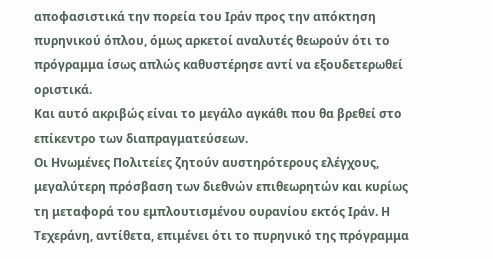αποφασιστικά την πορεία του Ιράν προς την απόκτηση πυρηνικού όπλου, όμως αρκετοί αναλυτές θεωρούν ότι το πρόγραμμα ίσως απλώς καθυστέρησε αντί να εξουδετερωθεί οριστικά.
Και αυτό ακριβώς είναι το μεγάλο αγκάθι που θα βρεθεί στο επίκεντρο των διαπραγματεύσεων.
Οι Ηνωμένες Πολιτείες ζητούν αυστηρότερους ελέγχους, μεγαλύτερη πρόσβαση των διεθνών επιθεωρητών και κυρίως τη μεταφορά του εμπλουτισμένου ουρανίου εκτός Ιράν. Η Τεχεράνη, αντίθετα, επιμένει ότι το πυρηνικό της πρόγραμμα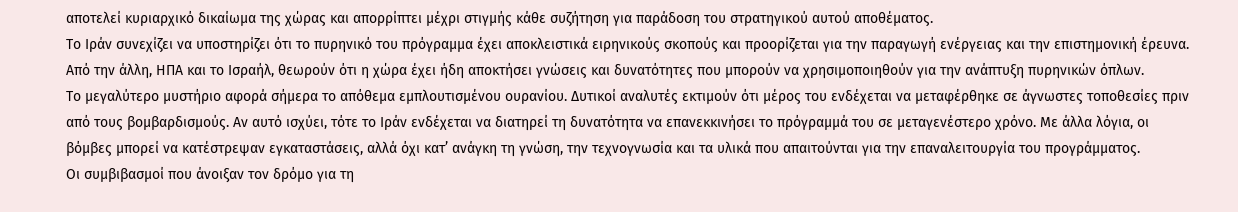αποτελεί κυριαρχικό δικαίωμα της χώρας και απορρίπτει μέχρι στιγμής κάθε συζήτηση για παράδοση του στρατηγικού αυτού αποθέματος.
Το Ιράν συνεχίζει να υποστηρίζει ότι το πυρηνικό του πρόγραμμα έχει αποκλειστικά ειρηνικούς σκοπούς και προορίζεται για την παραγωγή ενέργειας και την επιστημονική έρευνα. Από την άλλη, ΗΠΑ και το Ισραήλ, θεωρούν ότι η χώρα έχει ήδη αποκτήσει γνώσεις και δυνατότητες που μπορούν να χρησιμοποιηθούν για την ανάπτυξη πυρηνικών όπλων.
Το μεγαλύτερο μυστήριο αφορά σήμερα το απόθεμα εμπλουτισμένου ουρανίου. Δυτικοί αναλυτές εκτιμούν ότι μέρος του ενδέχεται να μεταφέρθηκε σε άγνωστες τοποθεσίες πριν από τους βομβαρδισμούς. Αν αυτό ισχύει, τότε το Ιράν ενδέχεται να διατηρεί τη δυνατότητα να επανεκκινήσει το πρόγραμμά του σε μεταγενέστερο χρόνο. Με άλλα λόγια, οι βόμβες μπορεί να κατέστρεψαν εγκαταστάσεις, αλλά όχι κατ’ ανάγκη τη γνώση, την τεχνογνωσία και τα υλικά που απαιτούνται για την επαναλειτουργία του προγράμματος.
Οι συμβιβασμοί που άνοιξαν τον δρόμο για τη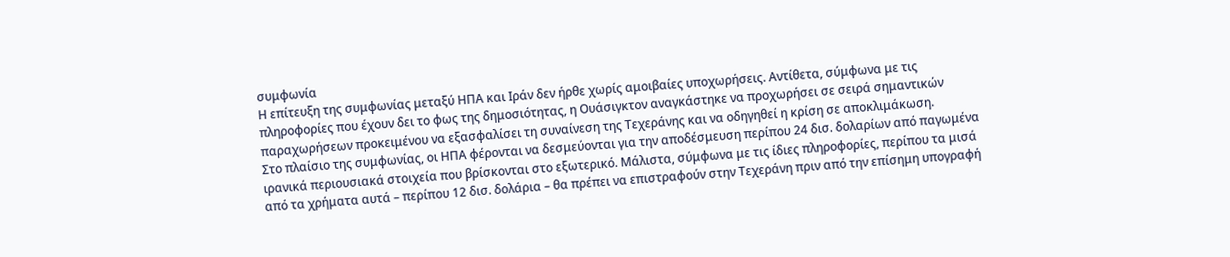συμφωνία
Η επίτευξη της συμφωνίας μεταξύ ΗΠΑ και Ιράν δεν ήρθε χωρίς αμοιβαίες υποχωρήσεις. Αντίθετα, σύμφωνα με τις πληροφορίες που έχουν δει το φως της δημοσιότητας, η Ουάσιγκτον αναγκάστηκε να προχωρήσει σε σειρά σημαντικών παραχωρήσεων προκειμένου να εξασφαλίσει τη συναίνεση της Τεχεράνης και να οδηγηθεί η κρίση σε αποκλιμάκωση.
Στο πλαίσιο της συμφωνίας, οι ΗΠΑ φέρονται να δεσμεύονται για την αποδέσμευση περίπου 24 δισ. δολαρίων από παγωμένα ιρανικά περιουσιακά στοιχεία που βρίσκονται στο εξωτερικό. Μάλιστα, σύμφωνα με τις ίδιες πληροφορίες, περίπου τα μισά από τα χρήματα αυτά – περίπου 12 δισ. δολάρια – θα πρέπει να επιστραφούν στην Τεχεράνη πριν από την επίσημη υπογραφή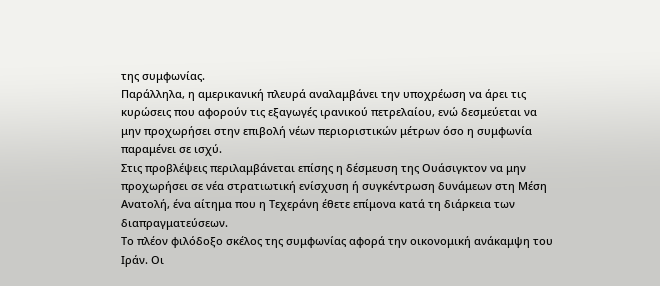της συμφωνίας.
Παράλληλα, η αμερικανική πλευρά αναλαμβάνει την υποχρέωση να άρει τις κυρώσεις που αφορούν τις εξαγωγές ιρανικού πετρελαίου, ενώ δεσμεύεται να μην προχωρήσει στην επιβολή νέων περιοριστικών μέτρων όσο η συμφωνία παραμένει σε ισχύ.
Στις προβλέψεις περιλαμβάνεται επίσης η δέσμευση της Ουάσιγκτον να μην προχωρήσει σε νέα στρατιωτική ενίσχυση ή συγκέντρωση δυνάμεων στη Μέση Ανατολή, ένα αίτημα που η Τεχεράνη έθετε επίμονα κατά τη διάρκεια των διαπραγματεύσεων.
Το πλέον φιλόδοξο σκέλος της συμφωνίας αφορά την οικονομική ανάκαμψη του Ιράν. Οι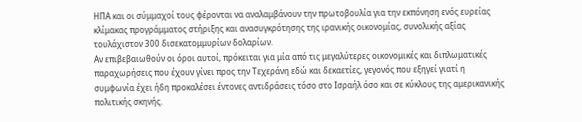ΗΠΑ και οι σύμμαχοί τους φέρονται να αναλαμβάνουν την πρωτοβουλία για την εκπόνηση ενός ευρείας κλίμακας προγράμματος στήριξης και ανασυγκρότησης της ιρανικής οικονομίας, συνολικής αξίας τουλάχιστον 300 δισεκατομμυρίων δολαρίων.
Αν επιβεβαιωθούν οι όροι αυτοί, πρόκειται για μία από τις μεγαλύτερες οικονομικές και διπλωματικές παραχωρήσεις που έχουν γίνει προς την Τεχεράνη εδώ και δεκαετίες, γεγονός που εξηγεί γιατί η συμφωνία έχει ήδη προκαλέσει έντονες αντιδράσεις τόσο στο Ισραήλ όσο και σε κύκλους της αμερικανικής πολιτικής σκηνής.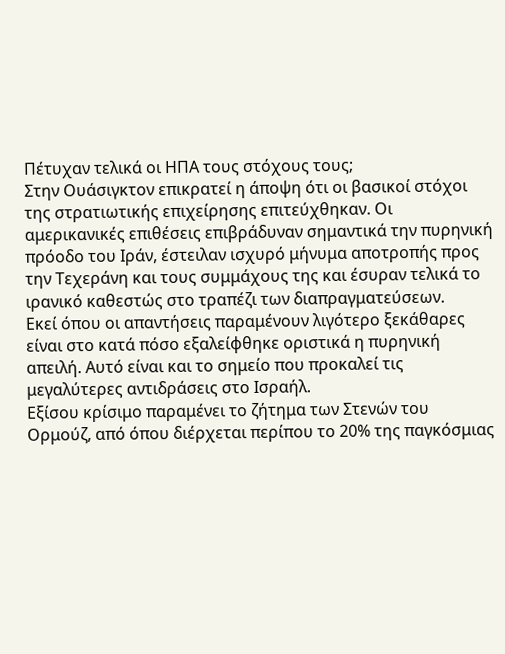Πέτυχαν τελικά οι ΗΠΑ τους στόχους τους;
Στην Ουάσιγκτον επικρατεί η άποψη ότι οι βασικοί στόχοι της στρατιωτικής επιχείρησης επιτεύχθηκαν. Οι αμερικανικές επιθέσεις επιβράδυναν σημαντικά την πυρηνική πρόοδο του Ιράν, έστειλαν ισχυρό μήνυμα αποτροπής προς την Τεχεράνη και τους συμμάχους της και έσυραν τελικά το ιρανικό καθεστώς στο τραπέζι των διαπραγματεύσεων.
Εκεί όπου οι απαντήσεις παραμένουν λιγότερο ξεκάθαρες είναι στο κατά πόσο εξαλείφθηκε οριστικά η πυρηνική απειλή. Αυτό είναι και το σημείο που προκαλεί τις μεγαλύτερες αντιδράσεις στο Ισραήλ.
Εξίσου κρίσιμο παραμένει το ζήτημα των Στενών του Ορμούζ, από όπου διέρχεται περίπου το 20% της παγκόσμιας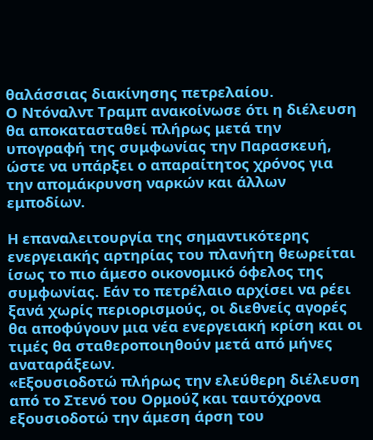θαλάσσιας διακίνησης πετρελαίου.
Ο Ντόναλντ Τραμπ ανακοίνωσε ότι η διέλευση θα αποκατασταθεί πλήρως μετά την υπογραφή της συμφωνίας την Παρασκευή, ώστε να υπάρξει ο απαραίτητος χρόνος για την απομάκρυνση ναρκών και άλλων εμποδίων.

Η επαναλειτουργία της σημαντικότερης ενεργειακής αρτηρίας του πλανήτη θεωρείται ίσως το πιο άμεσο οικονομικό όφελος της συμφωνίας. Εάν το πετρέλαιο αρχίσει να ρέει ξανά χωρίς περιορισμούς, οι διεθνείς αγορές θα αποφύγουν μια νέα ενεργειακή κρίση και οι τιμές θα σταθεροποιηθούν μετά από μήνες αναταράξεων.
«Εξουσιοδοτώ πλήρως την ελεύθερη διέλευση από το Στενό του Ορμούζ και ταυτόχρονα εξουσιοδοτώ την άμεση άρση του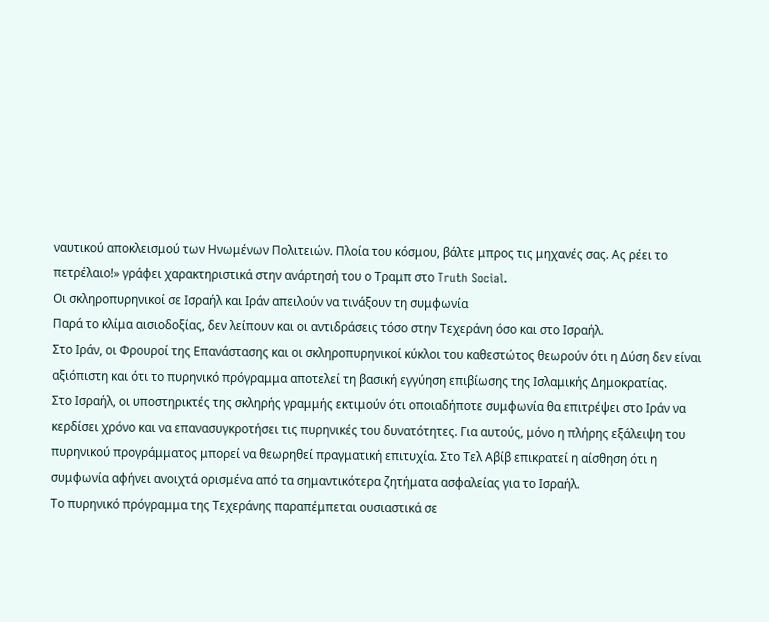ναυτικού αποκλεισμού των Ηνωμένων Πολιτειών. Πλοία του κόσμου, βάλτε μπρος τις μηχανές σας. Ας ρέει το πετρέλαιο!» γράφει χαρακτηριστικά στην ανάρτησή του ο Τραμπ στο Truth Social.
Οι σκληροπυρηνικοί σε Ισραήλ και Ιράν απειλούν να τινάξουν τη συμφωνία
Παρά το κλίμα αισιοδοξίας, δεν λείπουν και οι αντιδράσεις τόσο στην Τεχεράνη όσο και στο Ισραήλ.
Στο Ιράν, οι Φρουροί της Επανάστασης και οι σκληροπυρηνικοί κύκλοι του καθεστώτος θεωρούν ότι η Δύση δεν είναι αξιόπιστη και ότι το πυρηνικό πρόγραμμα αποτελεί τη βασική εγγύηση επιβίωσης της Ισλαμικής Δημοκρατίας.
Στο Ισραήλ, οι υποστηρικτές της σκληρής γραμμής εκτιμούν ότι οποιαδήποτε συμφωνία θα επιτρέψει στο Ιράν να κερδίσει χρόνο και να επανασυγκροτήσει τις πυρηνικές του δυνατότητες. Για αυτούς, μόνο η πλήρης εξάλειψη του πυρηνικού προγράμματος μπορεί να θεωρηθεί πραγματική επιτυχία. Στο Τελ Αβίβ επικρατεί η αίσθηση ότι η συμφωνία αφήνει ανοιχτά ορισμένα από τα σημαντικότερα ζητήματα ασφαλείας για το Ισραήλ.
Το πυρηνικό πρόγραμμα της Τεχεράνης παραπέμπεται ουσιαστικά σε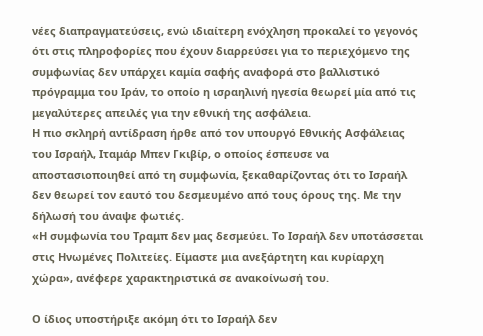νέες διαπραγματεύσεις, ενώ ιδιαίτερη ενόχληση προκαλεί το γεγονός ότι στις πληροφορίες που έχουν διαρρεύσει για το περιεχόμενο της συμφωνίας δεν υπάρχει καμία σαφής αναφορά στο βαλλιστικό πρόγραμμα του Ιράν, το οποίο η ισραηλινή ηγεσία θεωρεί μία από τις μεγαλύτερες απειλές για την εθνική της ασφάλεια.
Η πιο σκληρή αντίδραση ήρθε από τον υπουργό Εθνικής Ασφάλειας του Ισραήλ, Ιταμάρ Μπεν Γκιβίρ, ο οποίος έσπευσε να αποστασιοποιηθεί από τη συμφωνία, ξεκαθαρίζοντας ότι το Ισραήλ δεν θεωρεί τον εαυτό του δεσμευμένο από τους όρους της. Με την δήλωσή του άναψε φωτιές.
«Η συμφωνία του Τραμπ δεν μας δεσμεύει. Το Ισραήλ δεν υποτάσσεται στις Ηνωμένες Πολιτείες. Είμαστε μια ανεξάρτητη και κυρίαρχη χώρα», ανέφερε χαρακτηριστικά σε ανακοίνωσή του.

Ο ίδιος υποστήριξε ακόμη ότι το Ισραήλ δεν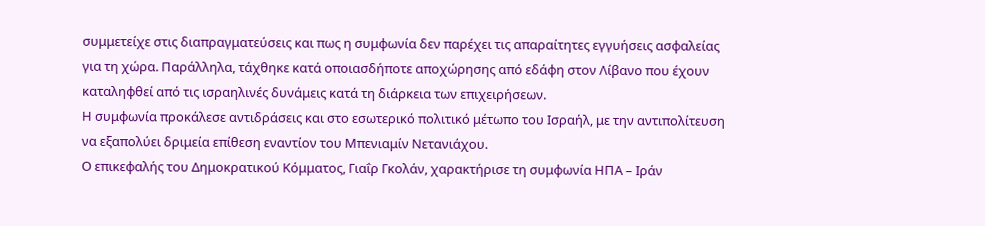συμμετείχε στις διαπραγματεύσεις και πως η συμφωνία δεν παρέχει τις απαραίτητες εγγυήσεις ασφαλείας για τη χώρα. Παράλληλα, τάχθηκε κατά οποιασδήποτε αποχώρησης από εδάφη στον Λίβανο που έχουν καταληφθεί από τις ισραηλινές δυνάμεις κατά τη διάρκεια των επιχειρήσεων.
Η συμφωνία προκάλεσε αντιδράσεις και στο εσωτερικό πολιτικό μέτωπο του Ισραήλ, με την αντιπολίτευση να εξαπολύει δριμεία επίθεση εναντίον του Μπενιαμίν Νετανιάχου.
Ο επικεφαλής του Δημοκρατικού Κόμματος, Γιαΐρ Γκολάν, χαρακτήρισε τη συμφωνία ΗΠΑ – Ιράν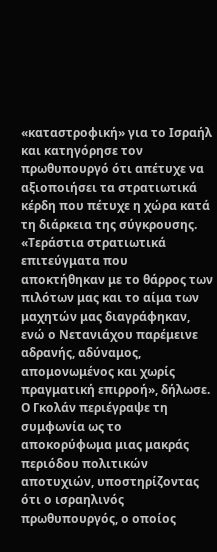«καταστροφική» για το Ισραήλ και κατηγόρησε τον πρωθυπουργό ότι απέτυχε να αξιοποιήσει τα στρατιωτικά κέρδη που πέτυχε η χώρα κατά τη διάρκεια της σύγκρουσης.
«Τεράστια στρατιωτικά επιτεύγματα που αποκτήθηκαν με το θάρρος των πιλότων μας και το αίμα των μαχητών μας διαγράφηκαν, ενώ ο Νετανιάχου παρέμεινε αδρανής, αδύναμος, απομονωμένος και χωρίς πραγματική επιρροή», δήλωσε.
Ο Γκολάν περιέγραψε τη συμφωνία ως το αποκορύφωμα μιας μακράς περιόδου πολιτικών αποτυχιών, υποστηρίζοντας ότι ο ισραηλινός πρωθυπουργός, ο οποίος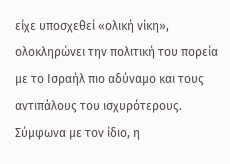είχε υποσχεθεί «ολική νίκη», ολοκληρώνει την πολιτική του πορεία με το Ισραήλ πιο αδύναμο και τους αντιπάλους του ισχυρότερους.
Σύμφωνα με τον ίδιο, η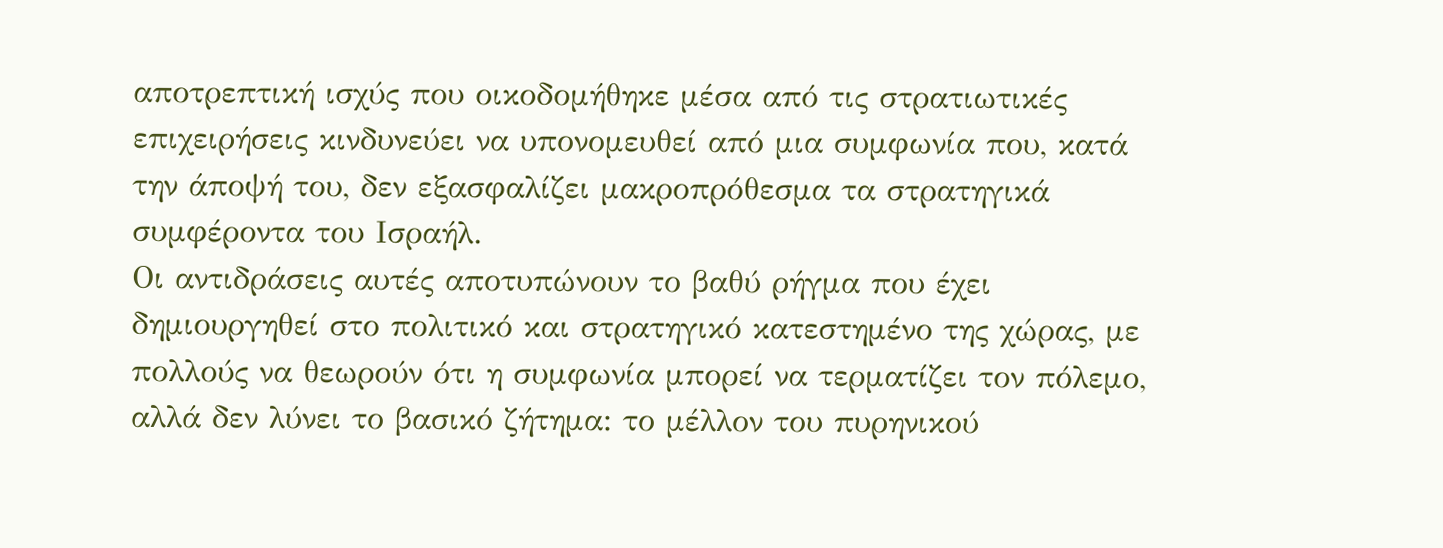αποτρεπτική ισχύς που οικοδομήθηκε μέσα από τις στρατιωτικές επιχειρήσεις κινδυνεύει να υπονομευθεί από μια συμφωνία που, κατά την άποψή του, δεν εξασφαλίζει μακροπρόθεσμα τα στρατηγικά συμφέροντα του Ισραήλ.
Οι αντιδράσεις αυτές αποτυπώνουν το βαθύ ρήγμα που έχει δημιουργηθεί στο πολιτικό και στρατηγικό κατεστημένο της χώρας, με πολλούς να θεωρούν ότι η συμφωνία μπορεί να τερματίζει τον πόλεμο, αλλά δεν λύνει το βασικό ζήτημα: το μέλλον του πυρηνικού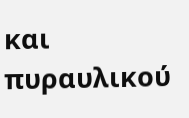και πυραυλικού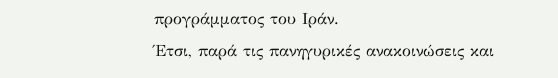προγράμματος του Ιράν.
Έτσι, παρά τις πανηγυρικές ανακοινώσεις και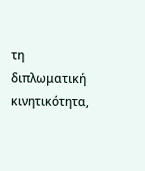τη διπλωματική κινητικότητα,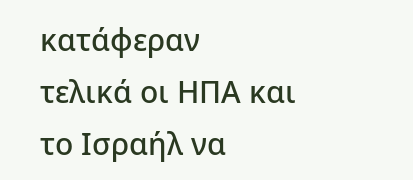κατάφεραν τελικά οι ΗΠΑ και το Ισραήλ να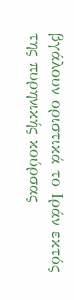βγάλουν οριστικά το Ιράν εκτός της πυρηνικής κούρσας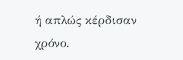ή απλώς κέρδισαν χρόνο.